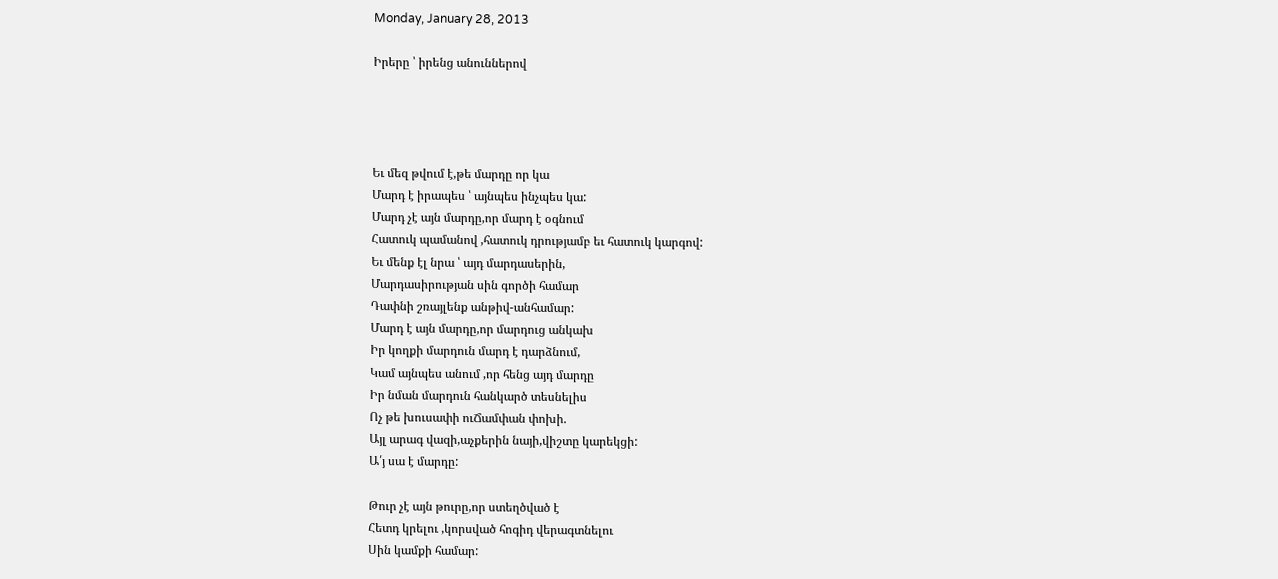Monday, January 28, 2013

Իրերը ՝ իրենց անուններով




Եւ մեզ թվում է,թե մարդը որ կա
Մարդ է իրապես ՝ այնպես ինչպես կա:
Մարդ չէ այն մարդը,որ մարդ է օգնում
Հատուկ պամանով ,հատուկ դրությամբ եւ հատուկ կարգով:
Եւ մենք էլ նրա ՝ այդ մարդասերին,
Մարդասիրության սին գործի համար
Դափնի շռայլենք անթիվ-անհամար:
Մարդ է այն մարդը,որ մարդուց անկախ
Իր կողքի մարդուն մարդ է դարձնում,
Կամ այնպես անում ,որ հենց այդ մարդը
Իր նման մարդուն հանկարծ տեսնելիս
Ոչ թե խուսափի ուՃամփան փոխի.
Այլ արագ վազի,աչքերին նայի,վիշտը կարեկցի:
Ա՛յ սա է մարդը:

Թուր չէ այն թուրը,որ ստեղծված է
Հետդ կրելու ,կորսված հոգիդ վերագտնելու
Սին կամքի համար: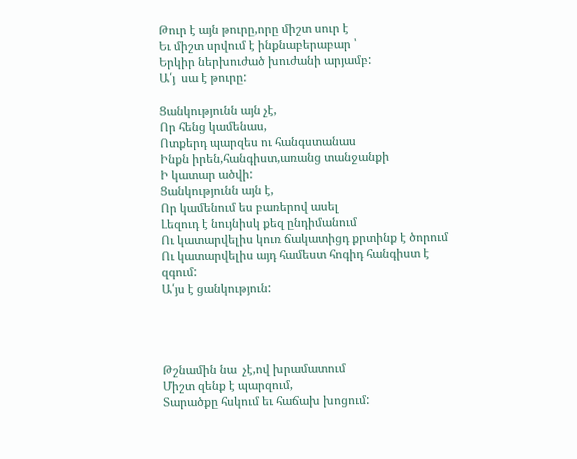Թուր է այն թուրը,որը միշտ սուր է
Եւ միշտ սրվում է ինքնաբերաբար ՝
Երկիր ներխուժած խուժանի արյամբ:
Ա՛յ  սա է թուրը:

Ցանկությունն այն չէ,
Որ հենց կամենաս,
Ոտքերդ պարզես ու հանգստանաս
Ինքն իրեն,հանգիստ,առանց տանջանքի
Ի կատար ածվի:
Ցանկությունն այն է,
Որ կամենում ես բառերով ասել
Լեզուդ է նույնիսկ քեզ ընդիմանում
Ու կատարվելիս կուռ ճակատիցդ քրտինք է ծորում
Ու կատարվելիս այդ համեստ հոգիդ հանգիստ է զգում:
Ա՛յս է ցանկություն:




Թշնամին նա  չէ,ով խրամատում
Միշտ զենք է պարզում,
Տարածքը հսկում եւ հաճախ խոցում: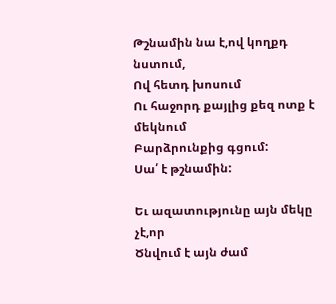Թշնամին նա է,ով կողքդ նստում,
Ով հետդ խոսում
Ու հաջորդ քայլից քեզ ոտք է մեկնում
Բարձրունքից գցում:
Սա՛ է թշնամին:

Եւ ազատությունը այն մեկը չէ,որ
Ծնվում է այն ժամ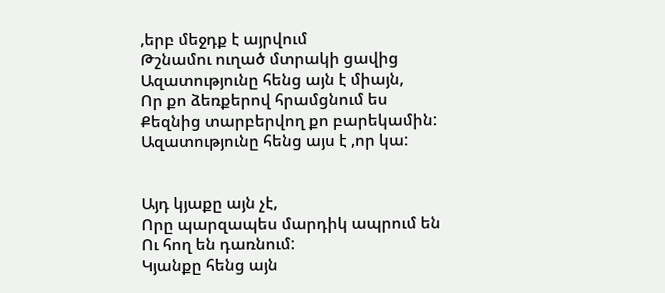,երբ մեջդք է այրվում
Թշնամու ուղած մտրակի ցավից
Ազատությունը հենց այն է միայն,
Որ քո ձեռքերով հրամցնում ես
Քեզնից տարբերվող քո բարեկամին:
Ազատությունը հենց այս է ,որ կա:


Այդ կյաքը այն չէ,
Որը պարզապես մարդիկ ապրում են
Ու հող են դառնում:
Կյանքը հենց այն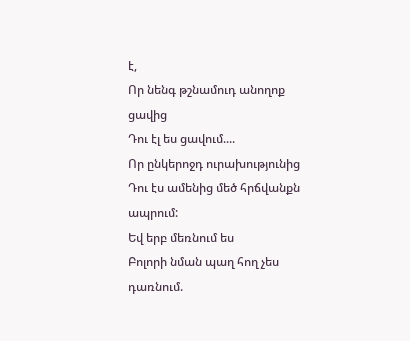է,
Որ նենգ թշնամուդ անողոք ցավից
Դու էլ ես ցավում....
Որ ընկերոջդ ուրախությունից
Դու էս ամենից մեծ հրճվանքն ապրում:
Եվ երբ մեռնում ես
Բոլորի նման պաղ հող չես դառնում.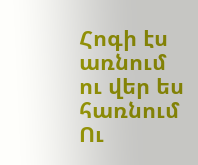Հոգի էս առնում ու վեր ես հառնում
Ու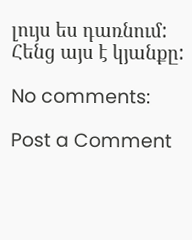լույս ես դառնում:
Հենց այս է կյանքը:

No comments:

Post a Comment